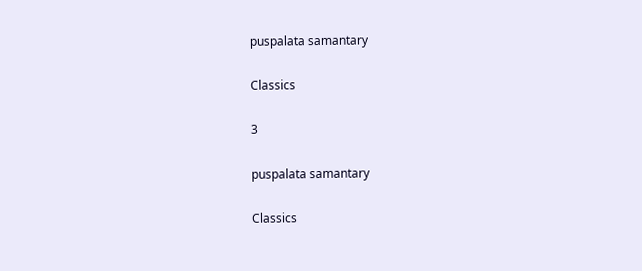puspalata samantary

Classics

3

puspalata samantary

Classics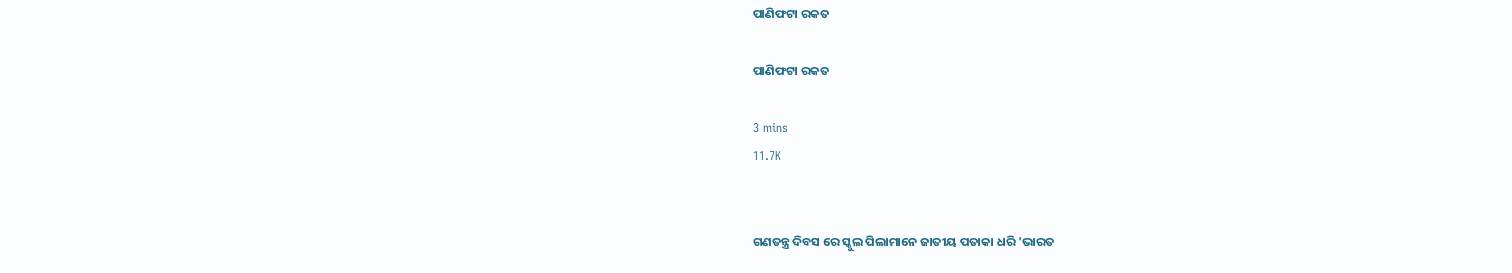ପାଣିଫଟା ରକତ

ପାଣିଫଟା ରକତ

3 mins
11.7K


ଗଣତନ୍ତ୍ର ଦିବସ ରେ ସ୍କୁଲ ପିଲାମାନେ ଜାତୀୟ ପତାକା ଧରି 'ଭାରତ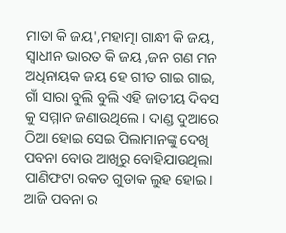ମାତା କି ଜୟ',ମହାତ୍ମା ଗାନ୍ଧୀ କି ଜୟ, ସ୍ଵାଧୀନ ଭାରତ କି ଜୟ ,ଜନ ଗଣ ମନ ଅଧିନାୟକ ଜୟ ହେ ଗୀତ ଗାଇ ଗାଇ, ଗାଁ ସାରା ବୁଲି ବୁଲି ଏହି ଜାତୀୟ ଦିବସ କୁ ସମ୍ମାନ ଜଣାଉଥିଲେ । ଦାଣ୍ଡ ଦୁଆରେ ଠିଆ ହୋଇ ସେଇ ପିଲାମାନଙ୍କୁ ଦେଖି ପବନା ବୋଉ ଆଖିରୁ ବୋହିଯାଉଥିଲା ପାଣିଫଟା ରକତ ଗୁଡାକ ଲୁହ ହୋଇ। ଆଜି ପବନା ର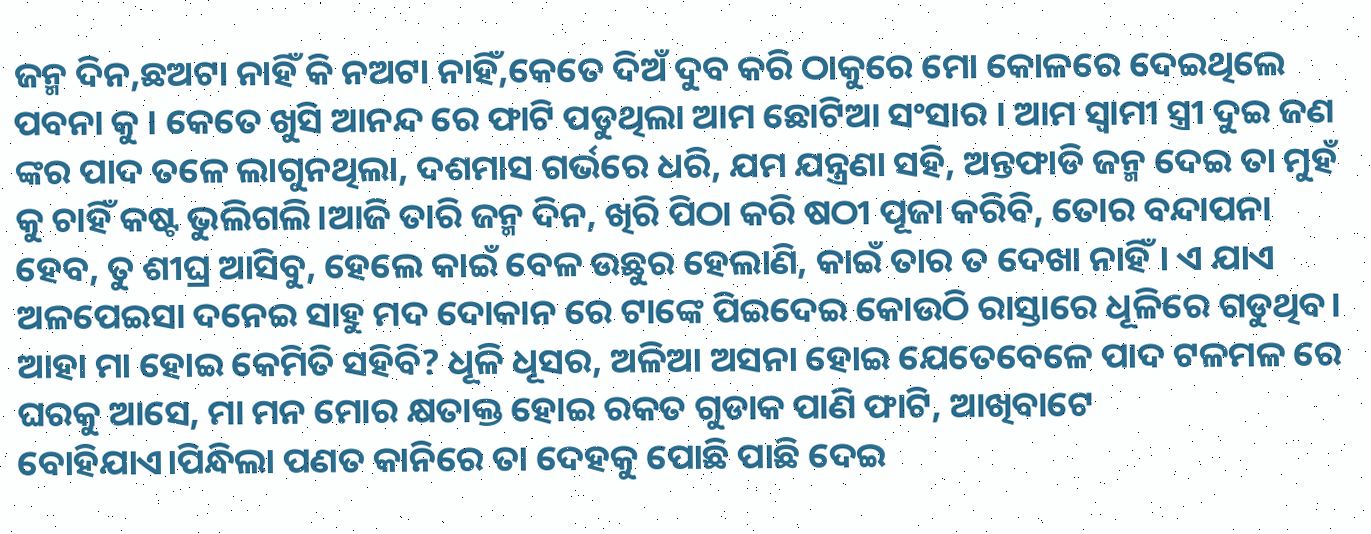ଜନ୍ମ ଦିନ,ଛଅଟା ନାହିଁ କି ନଅଟା ନାହିଁ,କେତେ ଦିଅଁ ଦୁବ କରି ଠାକୁରେ ମୋ କୋଳରେ ଦେଇଥିଲେ ପବନା କୁ । କେତେ ଖୁସି ଆନନ୍ଦ ରେ ଫାଟି ପଡୁଥିଲା ଆମ ଛୋଟିଆ ସଂସାର । ଆମ ସ୍ୱାମୀ ସ୍ତ୍ରୀ ଦୁଇ ଜଣ ଙ୍କର ପାଦ ତଳେ ଲାଗୁନଥିଲା, ଦଶମାସ ଗର୍ଭରେ ଧରି, ଯମ ଯନ୍ତ୍ରଣା ସହି, ଅନ୍ତଫାଡି ଜନ୍ମ ଦେଇ ତା ମୁହଁ କୁ ଚାହିଁ କଷ୍ଟ ଭୁଲିଗଲି।ଆଜି ତାରି ଜନ୍ମ ଦିନ, ଖିରି ପିଠା କରି ଷଠୀ ପୂଜା କରିବି, ତୋର ବନ୍ଦାପନା ହେବ, ତୁ ଶୀଘ୍ର ଆସିବୁ, ହେଲେ କାଇଁ ବେଳ ଉଛୁର ହେଲାଣି, କାଇଁ ତାର ତ ଦେଖା ନାହିଁ। ଏ ଯାଏ ଅଳପେଇସା ଦନେଇ ସାହୁ ମଦ ଦୋକାନ ରେ ଟାଙ୍କେ ପିଇଦେଇ କୋଉଠି ରାସ୍ତାରେ ଧୂଳିରେ ଗଡୁଥିବ। ଆହା ମା ହୋଇ କେମିତି ସହିବି? ଧୂଳି ଧୂସର, ଅଳିଆ ଅସନା ହୋଇ ଯେତେବେଳେ ପାଦ ଟଳମଳ ରେ ଘରକୁ ଆସେ, ମା ମନ ମୋର କ୍ଷତାକ୍ତ ହୋଇ ରକତ ଗୁଡାକ ପାଣି ଫାଟି, ଆଖିବାଟେ ବୋହିଯାଏ।ପିନ୍ଧିଲା ପଣତ କାନିରେ ତା ଦେହକୁ ପୋଛି ପାଛି ଦେଇ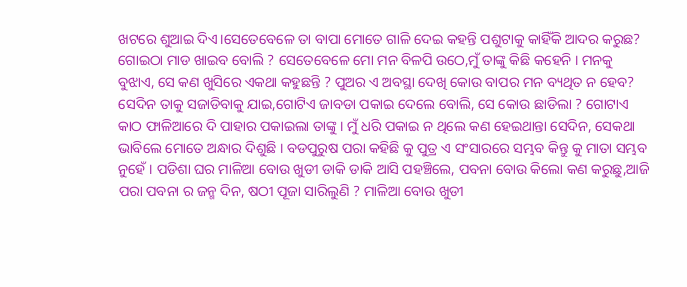ଖଟରେ ଶୁଆଇ ଦିଏ।ସେତେବେଳେ ତା ବାପା ମୋତେ ଗାଳି ଦେଇ କହନ୍ତି ପଶୁଟାକୁ କାହିଁକି ଆଦର କରୁଛ? ଗୋଇଠା ମାଡ ଖାଇବ ବୋଲି ? ସେତେବେଳେ ମୋ ମନ ବିଳପି ଉଠେ,ମୁଁ ତାଙ୍କୁ କିଛି କହେନି । ମନକୁ ବୁଝାଏ, ସେ କଣ ଖୁସିରେ ଏକଥା କହୁଛନ୍ତି ? ପୁଅର ଏ ଅବସ୍ଥା ଦେଖି କୋଉ ବାପର ମନ ବ୍ୟଥିତ ନ ହେବ? ସେଦିନ ତାକୁ ସଜାଡିବାକୁ ଯାଇ,ଗୋଟିଏ ଜାବଡା ପକାଇ ଦେଲେ ବୋଲି, ସେ କୋଉ ଛାଡିଲା ? ଗୋଟାଏ କାଠ ଫାଳିଆରେ ଦି ପାହାର ପକାଇଲା ତାଙ୍କୁ । ମୁଁ ଧରି ପକାଇ ନ ଥିଲେ କଣ ହେଇଥାନ୍ତା ସେଦିନ, ସେକଥା ଭାବିଲେ ମୋତେ ଅନ୍ଧାର ଦିଶୁଛି । ବଡପୁରୁଷ ପରା କହିଛି କୁ ପୁତ୍ର ଏ ସଂସାରରେ ସମ୍ଭବ କିନ୍ତୁ କୁ ମାତା ସମ୍ଭବ ନୁହେଁ। ପଡିଶା ଘର ମାଳିଆ ବୋଉ ଖୁଡୀ ଡାକି ଡାକି ଆସି ପହଞ୍ଚିଲେ, ପବନା ବୋଉ କିଲୋ କଣ କରୁଛୁ,ଆଜି ପରା ପବନା ର ଜନ୍ମ ଦିନ, ଷଠୀ ପୂଜା ସାରିଲୁଣି ? ମାଳିଆ ବୋଉ ଖୁଡୀ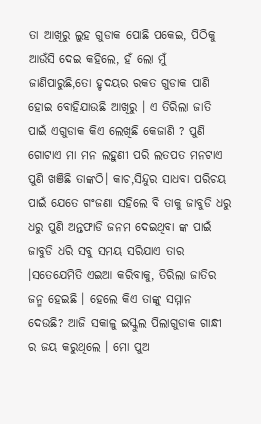ତା ଆଖିରୁ ଲୁହ ଗୁଡାକ ପୋଛି ପକେଇ, ପିଠିକୁ ଆଉଁସି ଦେଇ କହିଲେ, ହଁ ଲୋ ମୁଁ ଜାଣିପାରୁଛି,ତୋ ହୃଦୟର ରକତ ଗୁଡାକ ପାଣି ହୋଇ ବୋହିଯାଉଛି ଆଖିରୁ । ଏ ତିରିଲା ଜାତି ପାଇଁ ଏଗୁଡାକ କିଏ ଲେଖିଛି କେଜାଣି ? ପୁଣି ଗୋଟାଏ ମା ମନ ଲହୁଣୀ ପରି ଲତପତ ମନଟାଏ ପୁଣି ଖଞିଛି ତାଙ୍କଠି। କାଚ,ସିନ୍ଦୁର ସାଧବା ପରିଚୟ ପାଇଁ ଯେତେ ଗଂଜଣା ସହିଲେ ବି ତାକୁ ଜାବୁଡି ଧରୁ ଧରୁ ପୁଣି ଅନ୍ତଫାଡି ଜନମ ଦେଇଥିବା ଙ୍କ ପାଇଁ ଜାବୁଡି ଧରି ସବୁ ସମୟ ସରିଯାଏ ତାର ।ସତେଯେମିତି ଏଇଆ କରିବାକୁ, ତିରିଲା ଜାତିର ଜନ୍ମ ହେଇଛି । ହେଲେ କିଏ ତାଙ୍କୁ ସମ୍ମାନ ଦେଉଛି? ଆଜି ସକାଳୁ ଇସ୍କୁଲ ପିଲାଗୁଡାକ ଗାନ୍ଧୀ ର ଜୟ କରୁଥିଲେ । ମୋ ପୁଅ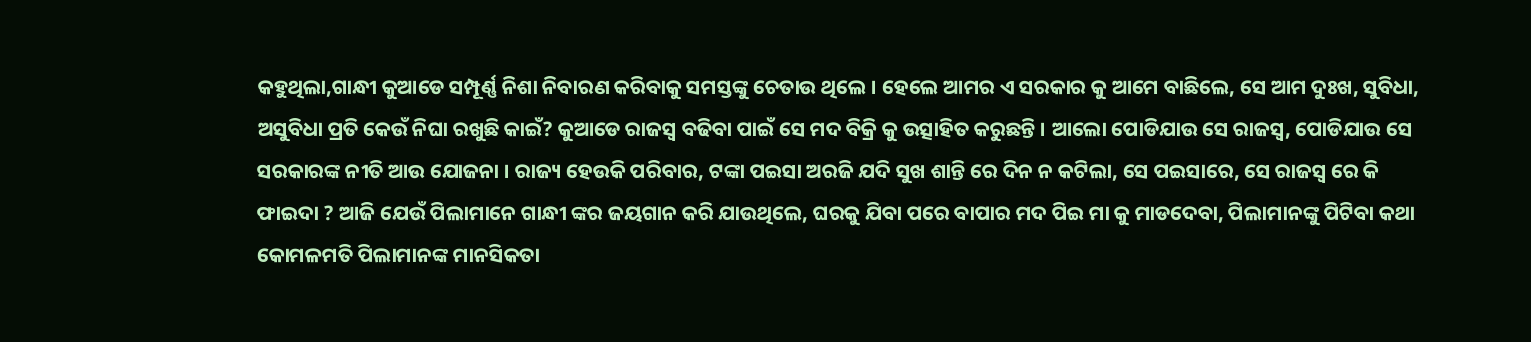କହୁଥିଲା,ଗାନ୍ଧୀ କୁଆଡେ ସମ୍ପୂର୍ଣ୍ଣ ନିଶା ନିବାରଣ କରିବାକୁ ସମସ୍ତଙ୍କୁ ଚେତାଉ ଥିଲେ । ହେଲେ ଆମର ଏ ସରକାର କୁ ଆମେ ବାଛିଲେ, ସେ ଆମ ଦୁଃଖ, ସୁବିଧା, ଅସୁବିଧା ପ୍ରତି କେଉଁ ନିଘା ରଖୁଛି କାଇଁ? କୁଆଡେ ରାଜସ୍ୱ ବଢିବା ପାଇଁ ସେ ମଦ ବିକ୍ରି କୁ ଉତ୍ସାହିତ କରୁଛନ୍ତି । ଆଲୋ ପୋଡିଯାଉ ସେ ରାଜସ୍ୱ, ପୋଡିଯାଉ ସେ ସରକାରଙ୍କ ନୀତି ଆଉ ଯୋଜନା । ରାଜ୍ୟ ହେଉକି ପରିବାର, ଟଙ୍କା ପଇସା ଅରଜି ଯଦି ସୁଖ ଶାନ୍ତି ରେ ଦିନ ନ କଟିଲା, ସେ ପଇସାରେ, ସେ ରାଜସ୍ୱ ରେ କି ଫାଇଦା ? ଆଜି ଯେଉଁ ପିଲାମାନେ ଗାନ୍ଧୀ ଙ୍କର ଜୟଗାନ କରି ଯାଉଥିଲେ, ଘରକୁ ଯିବା ପରେ ବାପାର ମଦ ପିଇ ମା କୁ ମାଡଦେବା, ପିଲାମାନଙ୍କୁ ପିଟିବା କଥା କୋମଳମତି ପିଲାମାନଙ୍କ ମାନସିକତା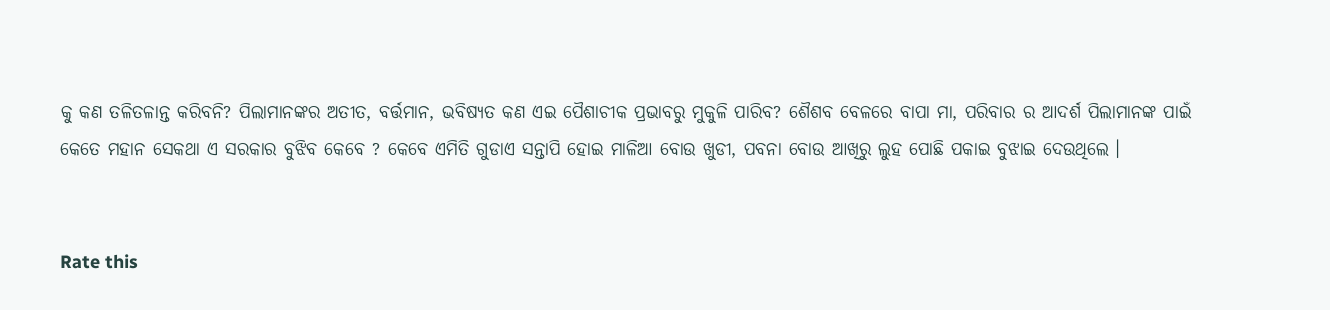କୁ କଣ ତଳିତଳାନ୍ତ କରିବନି? ପିଲାମାନଙ୍କର ଅତୀତ, ବର୍ତ୍ତମାନ, ଭବିଷ୍ୟତ କଣ ଏଇ ପୈଶାଚୀକ ପ୍ରଭାବରୁ ମୁକୁଳି ପାରିବ? ଶୈଶବ ବେଳରେ ବାପା ମା, ପରିବାର ର ଆଦର୍ଶ ପିଲାମାନଙ୍କ ପାଇଁ କେତେ ମହାନ ସେକଥା ଏ ସରକାର ବୁଝିବ କେବେ ? କେବେ ଏମିତି ଗୁଡାଏ ସନ୍ତାପି ହୋଇ ମାଳିଆ ବୋଉ ଖୁଡୀ, ପବନା ବୋଉ ଆଖିରୁ ଲୁହ ପୋଛି ପକାଇ ବୁଝାଇ ଦେଉଥିଲେ ।


Rate this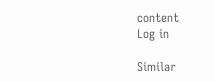content
Log in

Similar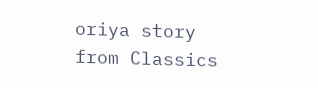oriya story from Classics